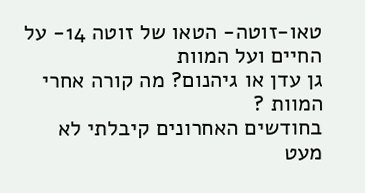טאו-זוטה- הטאו של זוטה 14- על החיים ועל המוות
גן עדן או גיהנום? מה קורה אחרי המוות ?
בחודשים האחרונים קיבלתי לא מעט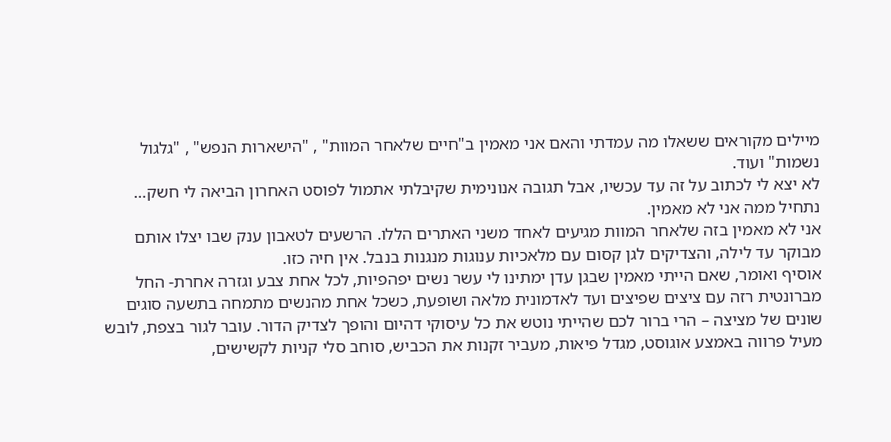מיילים מקוראים ששאלו מה עמדתי והאם אני מאמין ב"חיים שלאחר המוות" , "הישארות הנפש" , "גלגול נשמות" ועוד.
לא יצא לי לכתוב על זה עד עכשיו, אבל תגובה אנונימית שקיבלתי אתמול לפוסט האחרון הביאה לי חשק…
נתחיל ממה אני לא מאמין.
אני לא מאמין בזה שלאחר המוות מגיעים לאחד משני האתרים הללו. הרשעים לטאבון ענק שבו יצלו אותם מבוקר עד לילה, והצדיקים לגן קסום עם מלאכיות ענוגות מנגנות בנבל. אין חיה כזו.
אוסיף ואומר, שאם הייתי מאמין שבגן עדן ימתינו לי עשר נשים יפהפיות, לכל אחת צבע וגזרה אחרת- החל מברונטית רזה עם ציצים שפיצים ועד לאדמונית מלאה ושופעת, כשכל אחת מהנשים מתמחה בתשעה סוגים שונים של מציצה – הרי ברור לכם שהייתי נוטש את כל עיסוקי דהיום והופך לצדיק הדור. עובר לגור בצפת, לובש מעיל פרווה באמצע אוגוסט, מגדל פיאות, מעביר זקנות את הכביש, סוחב סלי קניות לקשישים,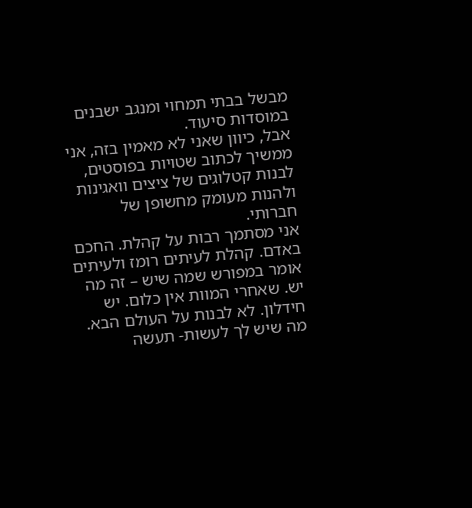מבשל בבתי תמחוי ומנגב ישבנים במוסדות סיעוד.
אבל, כיוון שאני לא מאמין בזה, אני ממשיך לכתוב שטויות בפוסטים, לבנות קטלוגים של ציצים וואגינות ולהנות מעומק מחשופן של חברותי.
אני מסתמך רבות על קהלת. החכם באדם. קהלת לעיתים רומז ולעיתים אומר במפורש שמה שיש – זה מה יש. שאחרי המוות אין כלום. יש חידלון. לא לבנות על העולם הבא. מה שיש לך לעשות- תעשה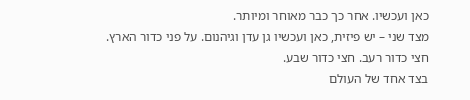כאן ועכשיו. אחר כך כבר מאוחר ומיותר.
מצד שני – יש פיזית, כאן ועכשיו גן עדן וגיהנום. על פני כדור הארץ.
חצי כדור רעב. חצי כדור שבע.
בצד אחד של העולם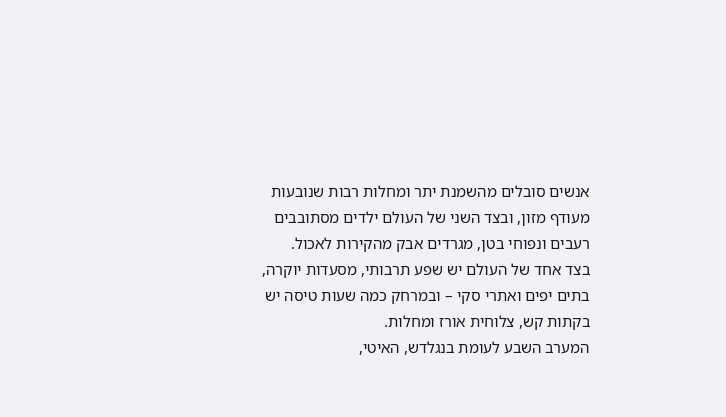אנשים סובלים מהשמנת יתר ומחלות רבות שנובעות מעודף מזון, ובצד השני של העולם ילדים מסתובבים רעבים ונפוחי בטן, מגרדים אבק מהקירות לאכול.
בצד אחד של העולם יש שפע תרבותי, מסעדות יוקרה, בתים יפים ואתרי סקי – ובמרחק כמה שעות טיסה יש בקתות קש, צלוחית אורז ומחלות.
המערב השבע לעומת בנגלדש, האיטי,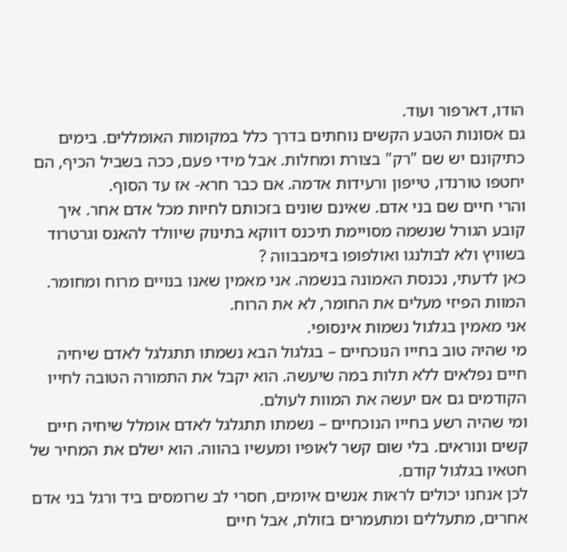הודו, דארפור ועוד.
גם אסונות הטבע הקשים נוחתים בדרך כלל במקומות האומללים. בימים כתיקונם יש שם "רק" בצורת ומחלות. אבל מידי פעם, ככה בשביל הכיף, הם יחטפו טורנדו, טייפון ורעידות אדמה. אם כבר חרא- אז עד הסוף.
והרי חיים שם בני אדם. שאינם שונים בזכותם לחיות מכל אדם אחר. איך קובע הגורל שנשמה מסויימת תיכנס דווקא בתינוק שיוולד להאנס וגרטרוד בשוויץ ולא לבולנגו ואולפופו בזימבבווה ?
כאן לדעתי, נכנסת האמונה בנשמה. אני מאמין שאנו בנויים מרוח ומחומר. המוות הפיזי מעלים את החומר, לא את הרוח.
אני מאמין בגלגול נשמות אינסופי.
מי שהיה טוב בחייו הנוכחיים – בגלגול הבא נשמתו תתגלגל לאדם שיחיה חיים נפלאים ללא תלות במה שיעשה. הוא יקבל את התמורה הטובה לחייו הקודמים גם אם יעשה את המוות לעולם.
ומי שהיה רשע בחייו הנוכחיים – נשמתו תתגלגל לאדם אומלל שיחיה חיים קשים ונוראים. בלי שום קשר לאופיו ומעשיו בהווה. הוא ישלם את המחיר של חטאיו בגלגול קודם.
לכן אנחנו יכולים לראות אנשים איומים, חסרי לב שרומסים ביד ורגל בני אדם אחרים, מתעללים ומתעמרים בזולת, אבל חיים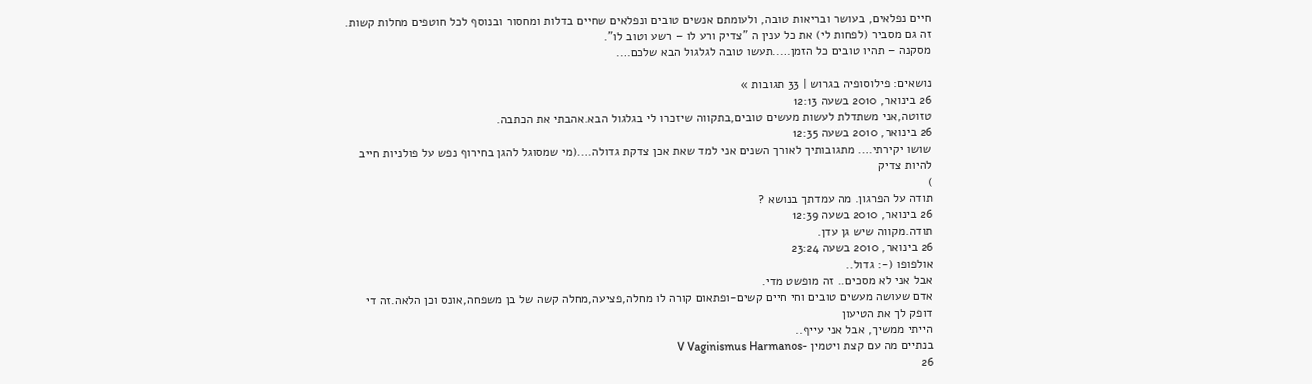חיים נפלאים, בעושר ובריאות טובה, ולעומתם אנשים טובים ונפלאים שחיים בדלות ומחסור ובנוסף לכל חוטפים מחלות קשות.
זה גם מסביר (לפחות לי) את כל ענין ה "צדיק ורע לו – רשע וטוב לו".
מסקנה – תהיו טובים כל הזמן…..תעשו טובה לגלגול הבא שלכם….

נושאים: פילוסופיה בגרוש | 33 תגובות »
26 בינואר, 2010 בשעה 12:13
טזוטה,אני משתדלת לעשות מעשים טובים,בתקווה שיזכרו לי בגלגול הבא.אהבתי את הכתבה.
26 בינואר, 2010 בשעה 12:35
שושו יקירתי…. מתגובותיך לאורך השנים אני למד שאת אכן צדקת גדולה….(מי שמסוגל להגן בחירוף נפש על פולניות חייב להיות צדיק
)
תודה על הפרגון. מה עמדתך בנושא ?
26 בינואר, 2010 בשעה 12:39
תודה.מקווה שיש גן עדן.
26 בינואר, 2010 בשעה 23:24
אולפופו (-: גדול..
אבל אני לא מסכים.. זה מופשט מדי.
אדם שעושה מעשים טובים וחי חיים קשים-ופתאום קורה לו מחלה,פציעה,מחלה קשה של בן משפחה,אונס וכן הלאה.זה די דופק לך את הטיעון
הייתי ממשיך, אבל אני עייף..
בנתיים מה עם קצת ויטמין -V Vaginismus Harmanos
26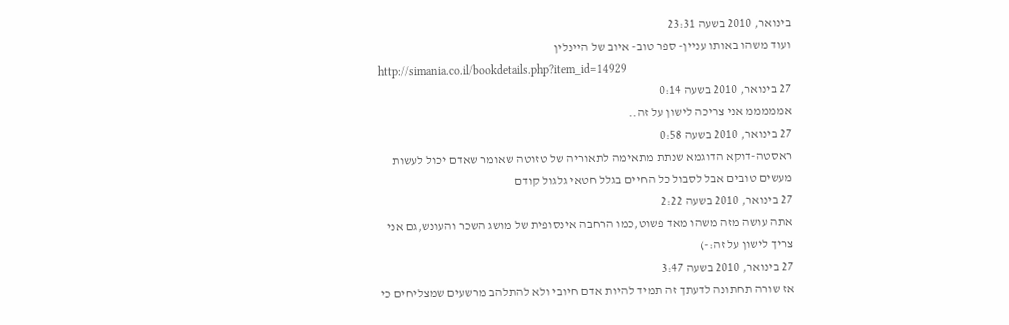בינואר, 2010 בשעה 23:31
ועוד משהו באותו עניין- ספר טוב- איוב של היינלין
http://simania.co.il/bookdetails.php?item_id=14929
27 בינואר, 2010 בשעה 0:14
אמממממ אני צריכה לישון על זה..
27 בינואר, 2010 בשעה 0:58
ראסטה-דוקא הדוגמא שנתת מתאימה לתאוריה של טזוטה שאומר שאדם יכול לעשות מעשים טובים אבל לסבול כל החיים בגלל חטאי גלגול קודם
27 בינואר, 2010 בשעה 2:22
אתה עושה מזה משהו מאד פשוט,כמו הרחבה אינסופית של מושג השכר והעונש,גם אני צריך לישון על זה:-)
27 בינואר, 2010 בשעה 3:47
אז שורה תחתונה לדעתך זה תמיד להיות אדם חיובי ולא להתלהב מרשעים שמצליחים כי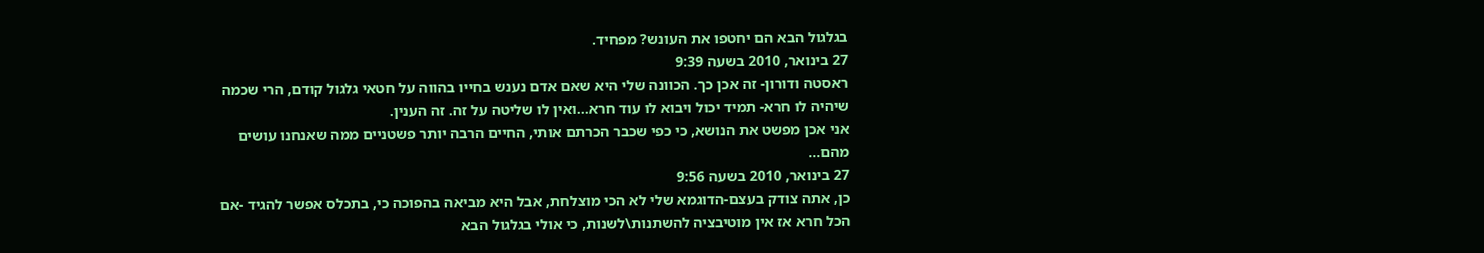בגלגול הבא הם יחטפו את העונש? מפחיד.
27 בינואר, 2010 בשעה 9:39
ראסטה ודורון- זה אכן כך. הכוונה שלי היא שאם אדם נענש בחייו בהווה על חטאי גלגול קודם, הרי שכמה שיהיה לו חרא- תמיד יכול ויבוא לו עוד חרא…ואין לו שליטה על זה. זה הענין.
אני אכן מפשט את הנושא, כי כפי שכבר הכרתם אותי, החיים הרבה יותר פשטניים ממה שאנחנו עושים מהם…
27 בינואר, 2010 בשעה 9:56
כן, אתה צודק בעצם-הדוגמא שלי לא הכי מוצלחת, אבל היא מביאה בהפוכה כי, בתכלס אפשר להגיד -אם הכל חרא אז אין מוטיבציה להשתנות\לשנות, כי אולי בגלגול הבא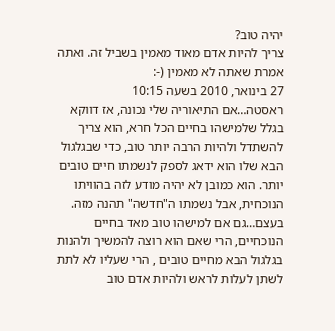יהיה טוב?
צריך להיות אדם מאוד מאמין בשביל זה. ואתה אמרת שאתה לא מאמין (-:
27 בינואר, 2010 בשעה 10:15
ראסטה…אם התיאוריה שלי נכונה, אז דווקא בגלל שלמישהו בחיים הכל חרא, הוא צריך להשתדל ולהיות הרבה יותר טוב, כדי שבגלגול הבא שלו הוא ידאג לספק לנשמתו חיים טובים יותר. הוא כמובן לא יהיה מודע לזה בהוויתו הנוכחית, אבל נשמתו ה"חדשה" תהנה מזה. בעצם…גם אם למישהו טוב מאד בחיים הנוכחיים, הרי שאם הוא רוצה להמשיך ולהנות בגלגול הבא מחיים טובים , הרי שעליו לא לתת לשתן לעלות לראש ולהיות אדם טוב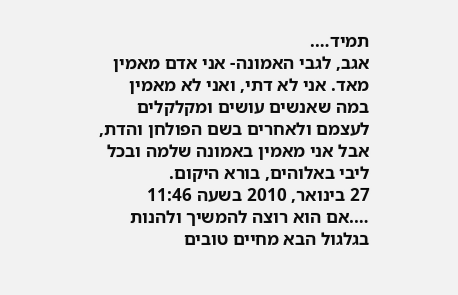תמיד….
אגב, לגבי האמונה- אני אדם מאמין מאד. אני לא דתי, ואני לא מאמין במה שאנשים עושים ומקלקלים לעצמם ולאחרים בשם הפולחן והדת, אבל אני מאמין באמונה שלמה ובכל ליבי באלוהים, בורא היקום.
27 בינואר, 2010 בשעה 11:46
….אם הוא רוצה להמשיך ולהנות בגלגול הבא מחיים טובים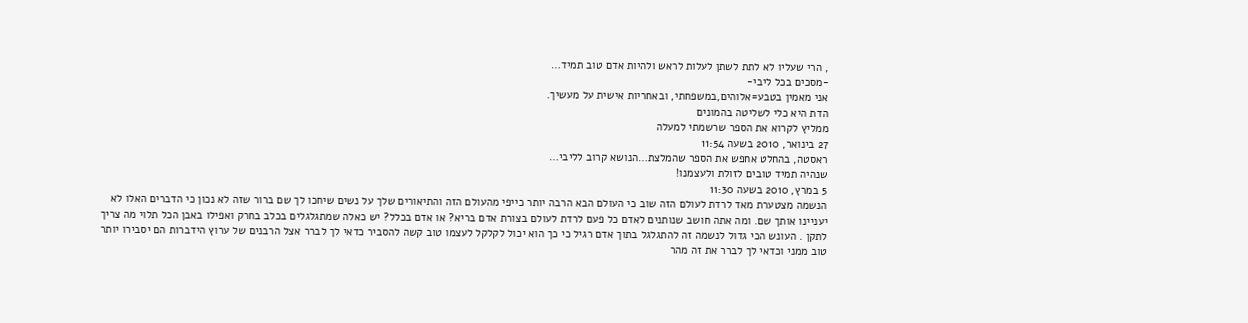, הרי שעליו לא לתת לשתן לעלות לראש ולהיות אדם טוב תמיד…
-מסכים בכל ליבי-
אני מאמין בטבע=אלוהים,במשפחתי, ובאחריות אישית על מעשיך.
הדת היא כלי לשליטה בהמונים
ממליץ לקרוא את הספר שרשמתי למעלה
27 בינואר, 2010 בשעה 11:54
ראסטה, בהחלט אחפש את הספר שהמלצת…הנושא קרוב לליבי…
שנהיה תמיד טובים לזולת ולעצמנו!
5 במרץ, 2010 בשעה 11:30
הנשמה מצטערת מאד לרדת לעולם הזה שוב כי העולם הבא הרבה יותר כייפי מהעולם הזה והתיאורים שלך על נשים שיחכו לך שם ברור שזה לא נכון כי הדברים האלו לא יעניינו אותך שם. ומה אתה חושב שנותנים לאדם כל פעם לרדת לעולם בצורת אדם בריא? או אדם בכלל? יש כאלה שמתגלגלים בכלב בחרק ואפילו באבן הכל תלוי מה צריך לתקן . העונש הכי גדול לנשמה זה להתגלגל בתוך אדם רגיל כי כך הוא יכול לקלקל לעצמו טוב קשה להסביר כדאי לך לברר אצל הרבנים של ערוץ הידברות הם יסבירו יותר טוב ממני וכדאי לך לברר את זה מהר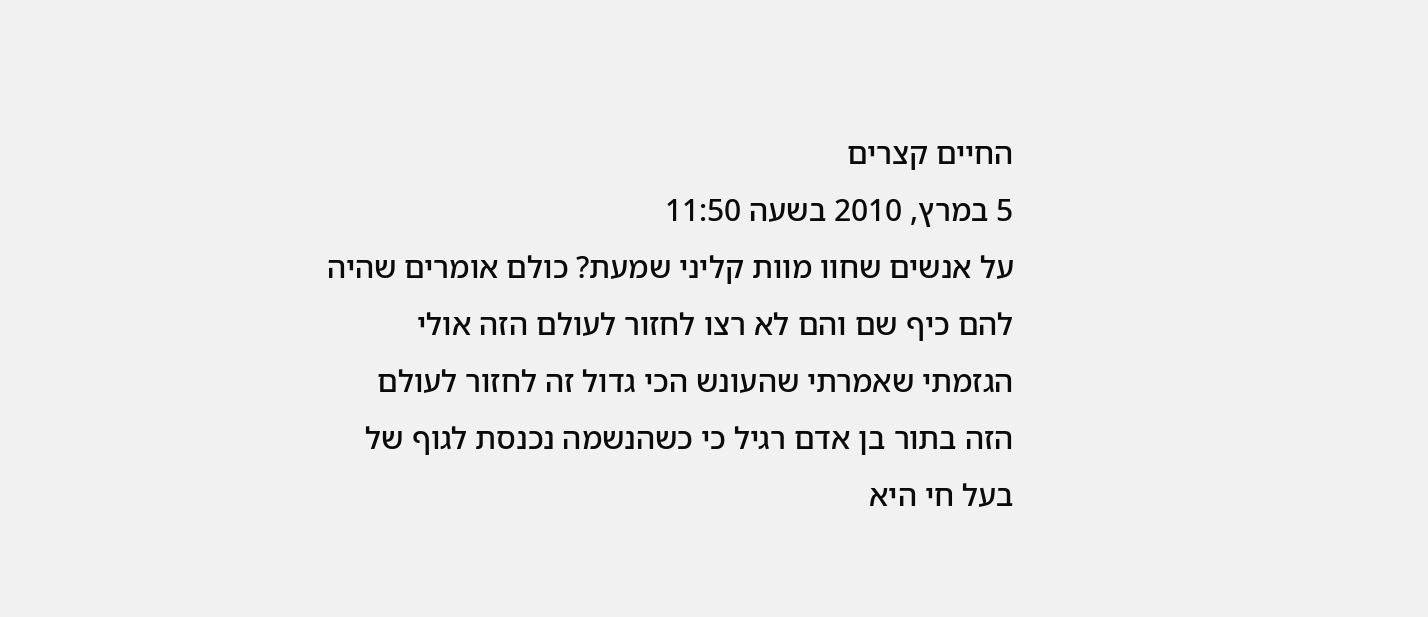החיים קצרים
5 במרץ, 2010 בשעה 11:50
על אנשים שחוו מוות קליני שמעת? כולם אומרים שהיה להם כיף שם והם לא רצו לחזור לעולם הזה אולי הגזמתי שאמרתי שהעונש הכי גדול זה לחזור לעולם הזה בתור בן אדם רגיל כי כשהנשמה נכנסת לגוף של בעל חי היא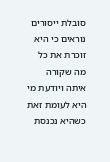סובלת ייסורים נוראים כי היא זוכרת את כל מה שקורה איתה ויודעת מי היא לעומת זאת כשהיא נכנסת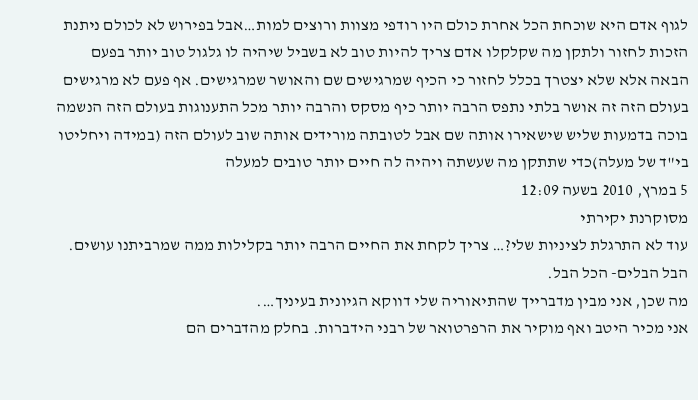לגוף אדם היא שוכחת הכל אחרת כולם היו רודפי מצוות ורוצים למות…אבל בפירוש לא לכולם ניתנת הזכות לחזור ולתקן מה שקלקלו אדם צריך להיות טוב לא בשביל שיהיה לו גלגול טוב יותר בפעם הבאה אלא שלא יצטרך בכלל לחזור כי הכיף שמרגישים שם והאושר שמרגישים. אף פעם לא מרגישים בעולם הזה זה אושר בלתי נתפס הרבה יותר כיף מסקס והרבה יותר מכל התענוגות בעולם הזה הנשמה בוכה בדמעות שליש שישאירו אותה שם אבל לטובתה מורידים אותה שוב לעולם הזה (במידה ויחליטו בי"ד של מעלה)כדי שתתקן מה שעשתה ויהיה לה חיים יותר טובים למעלה
5 במרץ, 2010 בשעה 12:09
מסוקרנת יקירתי
עוד לא התרגלת לציניות שלי?… צריך לקחת את החיים הרבה יותר בקלילות ממה שמרביתנו עושים. הבל הבלים- הכל הבל.
מה שכן, אני מבין מדברייך שהתיאוריה שלי דווקא הגיונית בעיניך….
אני מכיר היטב ואף מוקיר את הרפרטואר של רבני הידברות. בחלק מהדברים הם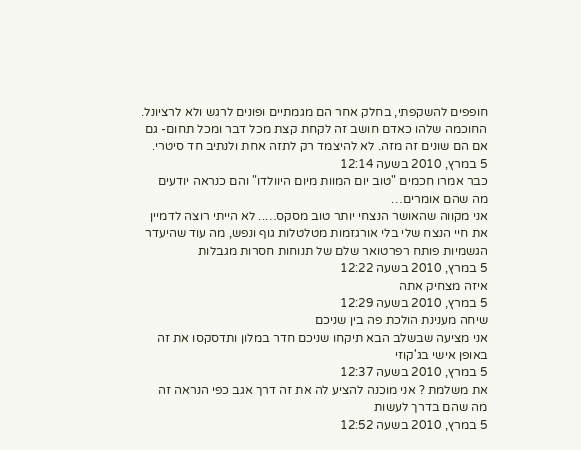חופפים להשקפתי, בחלק אחר הם מגמתיים ופונים לרגש ולא לרציונל. החוכמה שלהו כאדם חושב זה לקחת קצת מכל דבר ומכל תחום- גם אם הם שונים זה מזה. לא להיצמד רק לתזה אחת ולנתיב חד סיטרי.
5 במרץ, 2010 בשעה 12:14
כבר אמרו חכמים "טוב יום המוות מיום היוולדו" והם כנראה יודעים מה שהם אומרים…
אני מקווה שהאושר הנצחי יותר טוב מסקס….. לא הייתי רוצה לדמיין את חיי הנצח שלי בלי אורגזמות מטלטלות גוף ונפש, מה עוד שהיעדר הגשמיות פותח רפרטואר שלם של תנוחות חסרות מגבלות
5 במרץ, 2010 בשעה 12:22
איזה מצחיק אתה
5 במרץ, 2010 בשעה 12:29
שיחה מענינת הולכת פה בין שניכם
אני מציעה שבשלב הבא תיקחו שניכם חדר במלון ותדסקסו את זה באופן אישי בג'קוזי
5 במרץ, 2010 בשעה 12:37
את משלמת ? אני מוכנה להציע לה את זה דרך אגב כפי הנראה זה מה שהם בדרך לעשות
5 במרץ, 2010 בשעה 12:52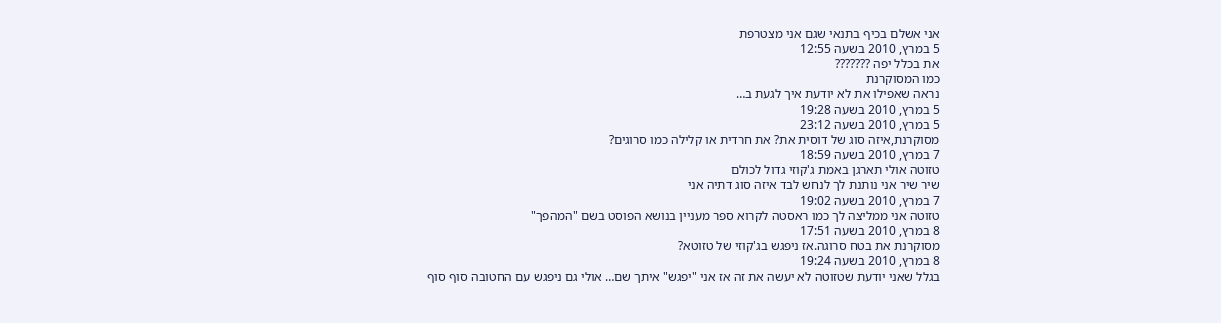אני אשלם בכיף בתנאי שגם אני מצטרפת
5 במרץ, 2010 בשעה 12:55
את בכלל יפה ???????
כמו המסוקרנת
נראה שאפילו את לא יודעת איך לגעת ב…
5 במרץ, 2010 בשעה 19:28
5 במרץ, 2010 בשעה 23:12
מסוקרנת,איזה סוג של דוסית את? את חרדית או קלילה כמו סרוגים?
7 במרץ, 2010 בשעה 18:59
טזוטה אולי תארגן באמת ג'קוזי גדול לכולם
שיר שיר אני נותנת לך לנחש לבד איזה סוג דתיה אני
7 במרץ, 2010 בשעה 19:02
טזוטה אני ממליצה לך כמו ראסטה לקרוא ספר מעניין בנושא הפוסט בשם "המהפך"
8 במרץ, 2010 בשעה 17:51
מסוקרנת את בטח סרוגה.אז ניפגש בג'קוזי של טזוטא?
8 במרץ, 2010 בשעה 19:24
בגלל שאני יודעת שטזוטה לא יעשה את זה אז אני "יפגש" איתך שם… אולי גם ניפגש עם החטובה סוף סוף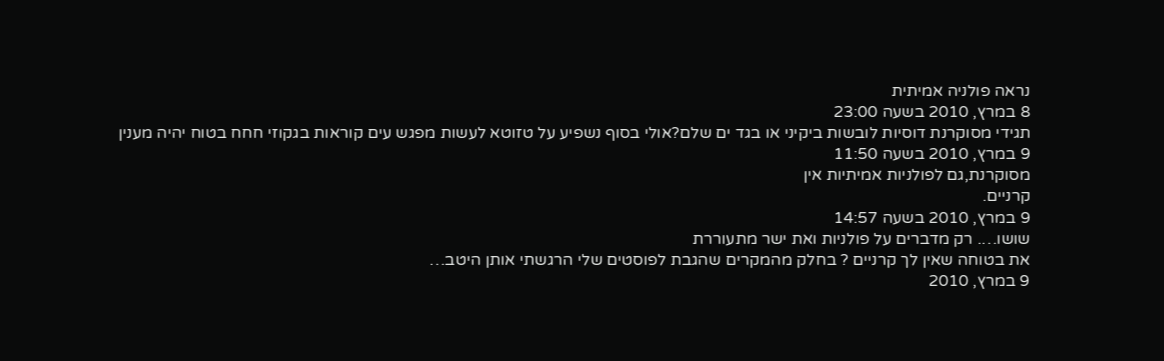נראה פולניה אמיתית
8 במרץ, 2010 בשעה 23:00
תגידי מסוקרנת דוסיות לובשות ביקיני או בגד ים שלם?אולי בסוף נשפיע על טזוטא לעשות מפגש עים קוראות בגקוזי חחח בטוח יהיה מענין
9 במרץ, 2010 בשעה 11:50
מסוקרנת,גם לפולניות אמיתיות אין
קרניים.
9 במרץ, 2010 בשעה 14:57
שושו…. רק מדברים על פולניות ואת ישר מתעוררת
את בטוחה שאין לך קרניים ? בחלק מהמקרים שהגבת לפוסטים שלי הרגשתי אותן היטב…
9 במרץ, 2010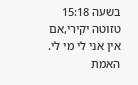בשעה 15:18
טזוטה יקירי,אם אין אני לי מי לי.
האמת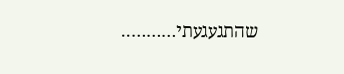שהתגעגעתי………..